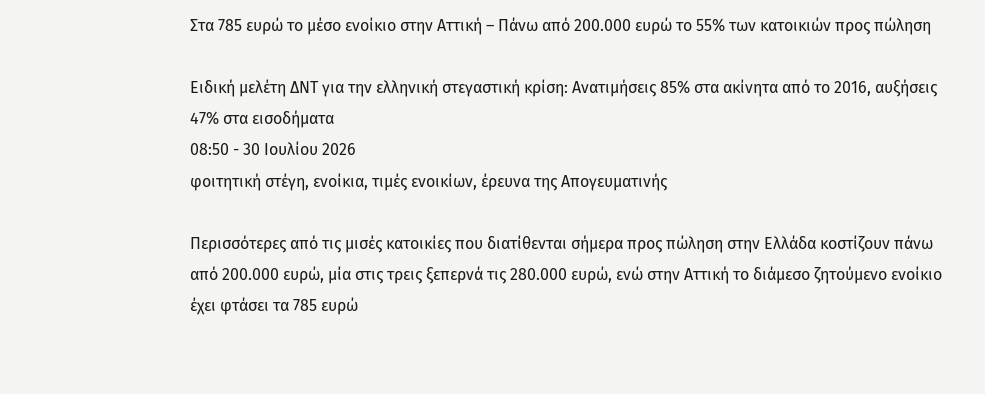Στα 785 ευρώ το μέσο ενοίκιο στην Αττική – Πάνω από 200.000 ευρώ το 55% των κατοικιών προς πώληση

Ειδική μελέτη ΔΝΤ για την ελληνική στεγαστική κρίση: Ανατιμήσεις 85% στα ακίνητα από το 2016, αυξήσεις 47% στα εισοδήματα
08:50 - 30 Ιουλίου 2026
φοιτητική στέγη, ενοίκια, τιμές ενοικίων, έρευνα της Απογευματινής

Περισσότερες από τις μισές κατοικίες που διατίθενται σήμερα προς πώληση στην Ελλάδα κοστίζουν πάνω από 200.000 ευρώ, μία στις τρεις ξεπερνά τις 280.000 ευρώ, ενώ στην Αττική το διάμεσο ζητούμενο ενοίκιο έχει φτάσει τα 785 ευρώ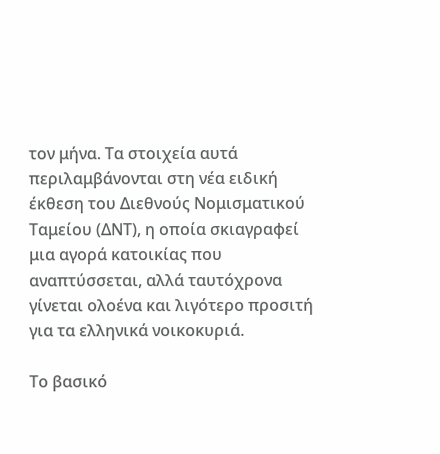τον μήνα. Τα στοιχεία αυτά περιλαμβάνονται στη νέα ειδική έκθεση του Διεθνούς Νομισματικού Ταμείου (ΔΝΤ), η οποία σκιαγραφεί μια αγορά κατοικίας που αναπτύσσεται, αλλά ταυτόχρονα γίνεται ολοένα και λιγότερο προσιτή για τα ελληνικά νοικοκυριά.

Το βασικό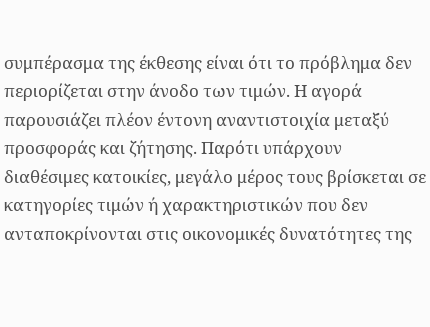συμπέρασμα της έκθεσης είναι ότι το πρόβλημα δεν περιορίζεται στην άνοδο των τιμών. Η αγορά παρουσιάζει πλέον έντονη αναντιστοιχία μεταξύ προσφοράς και ζήτησης. Παρότι υπάρχουν διαθέσιμες κατοικίες, μεγάλο μέρος τους βρίσκεται σε κατηγορίες τιμών ή χαρακτηριστικών που δεν ανταποκρίνονται στις οικονομικές δυνατότητες της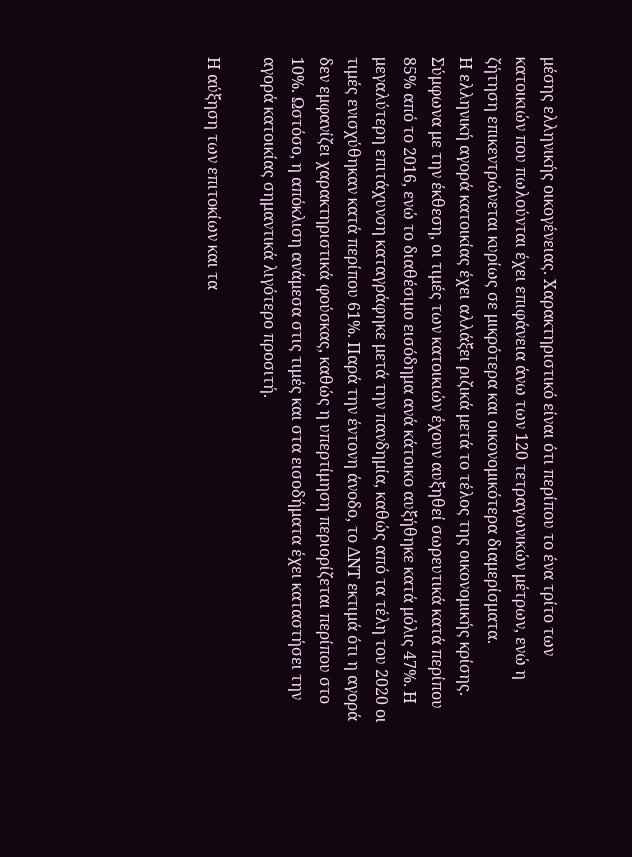μέσης ελληνικής οικογένειας. Χαρακτηριστικό είναι ότι περίπου το ένα τρίτο των κατοικιών που πωλούνται έχει επιφάνεια άνω των 120 τετραγωνικών μέτρων, ενώ η ζήτηση επικεντρώνεται κυρίως σε μικρότερα και οικονομικότερα διαμερίσματα.
Η ελληνική αγορά κατοικίας έχει αλλάξει ριζικά μετά το τέλος της οικονομικής κρίσης. Σύμφωνα με την έκθεση, οι τιμές των κατοικιών έχουν αυξηθεί σωρευτικά κατά περίπου 85% από το 2016, ενώ το διαθέσιμο εισόδημα ανά κάτοικο αυξήθηκε κατά μόλις 47%. Η μεγαλύτερη επιτάχυνση καταγράφηκε μετά την πανδημία, καθώς από τα τέλη του 2020 οι τιμές ενισχύθηκαν κατά περίπου 61%. Παρά την έντονη άνοδο, το ΔΝΤ εκτιμά ότι η αγορά δεν εμφανίζει χαρακτηριστικά φούσκας, καθώς η υπερτίμηση περιορίζεται περίπου στο 10%. Ωστόσο, η απόκλιση ανάμεσα στις τιμές και στα εισοδήματα έχει καταστήσει την αγορά κατοικίας σημαντικά λιγότερο προσιτή.

Η αύξηση των επιτοκίων και τα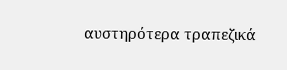αυστηρότερα τραπεζικά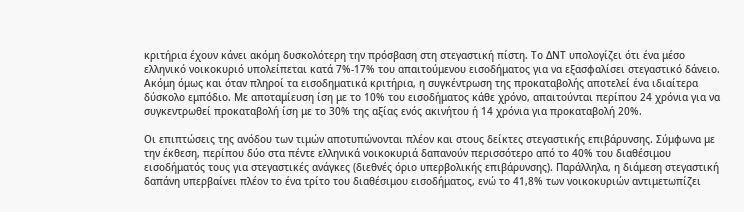κριτήρια έχουν κάνει ακόμη δυσκολότερη την πρόσβαση στη στεγαστική πίστη. Το ΔΝΤ υπολογίζει ότι ένα μέσο ελληνικό νοικοκυριό υπολείπεται κατά 7%-17% του απαιτούμενου εισοδήματος για να εξασφαλίσει στεγαστικό δάνειο. Ακόμη όμως και όταν πληροί τα εισοδηματικά κριτήρια, η συγκέντρωση της προκαταβολής αποτελεί ένα ιδιαίτερα δύσκολο εμπόδιο. Με αποταμίευση ίση με το 10% του εισοδήματος κάθε χρόνο, απαιτούνται περίπου 24 χρόνια για να συγκεντρωθεί προκαταβολή ίση με το 30% της αξίας ενός ακινήτου ή 14 χρόνια για προκαταβολή 20%.

Οι επιπτώσεις της ανόδου των τιμών αποτυπώνονται πλέον και στους δείκτες στεγαστικής επιβάρυνσης. Σύμφωνα με την έκθεση, περίπου δύο στα πέντε ελληνικά νοικοκυριά δαπανούν περισσότερο από το 40% του διαθέσιμου εισοδήματός τους για στεγαστικές ανάγκες (διεθνές όριο υπερβολικής επιβάρυνσης). Παράλληλα, η διάμεση στεγαστική δαπάνη υπερβαίνει πλέον το ένα τρίτο του διαθέσιμου εισοδήματος, ενώ το 41,8% των νοικοκυριών αντιμετωπίζει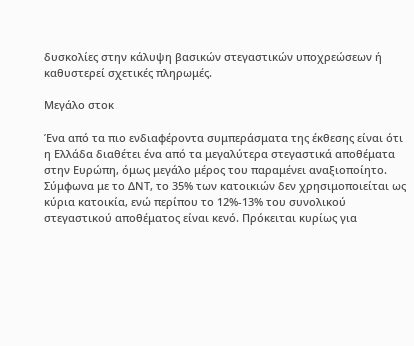δυσκολίες στην κάλυψη βασικών στεγαστικών υποχρεώσεων ή καθυστερεί σχετικές πληρωμές.

Μεγάλο στοκ

Ένα από τα πιο ενδιαφέροντα συμπεράσματα της έκθεσης είναι ότι η Ελλάδα διαθέτει ένα από τα μεγαλύτερα στεγαστικά αποθέματα στην Ευρώπη, όμως μεγάλο μέρος του παραμένει αναξιοποίητο. Σύμφωνα με το ΔΝΤ, το 35% των κατοικιών δεν χρησιμοποιείται ως κύρια κατοικία, ενώ περίπου το 12%-13% του συνολικού στεγαστικού αποθέματος είναι κενό. Πρόκειται κυρίως για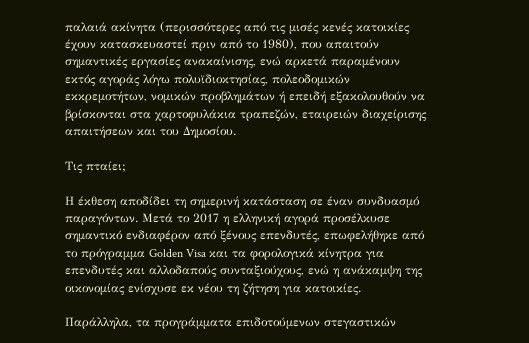παλαιά ακίνητα (περισσότερες από τις μισές κενές κατοικίες έχουν κατασκευαστεί πριν από το 1980), που απαιτούν σημαντικές εργασίες ανακαίνισης, ενώ αρκετά παραμένουν εκτός αγοράς λόγω πολυϊδιοκτησίας, πολεοδομικών εκκρεμοτήτων, νομικών προβλημάτων ή επειδή εξακολουθούν να βρίσκονται στα χαρτοφυλάκια τραπεζών, εταιρειών διαχείρισης απαιτήσεων και του Δημοσίου.

Τις πταίει;

Η έκθεση αποδίδει τη σημερινή κατάσταση σε έναν συνδυασμό παραγόντων. Μετά το 2017 η ελληνική αγορά προσέλκυσε σημαντικό ενδιαφέρον από ξένους επενδυτές, επωφελήθηκε από το πρόγραμμα Golden Visa και τα φορολογικά κίνητρα για επενδυτές και αλλοδαπούς συνταξιούχους, ενώ η ανάκαμψη της οικονομίας ενίσχυσε εκ νέου τη ζήτηση για κατοικίες.

Παράλληλα, τα προγράμματα επιδοτούμενων στεγαστικών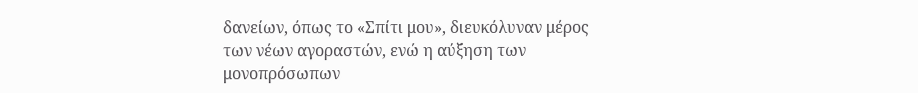δανείων, όπως το «Σπίτι μου», διευκόλυναν μέρος των νέων αγοραστών, ενώ η αύξηση των μονοπρόσωπων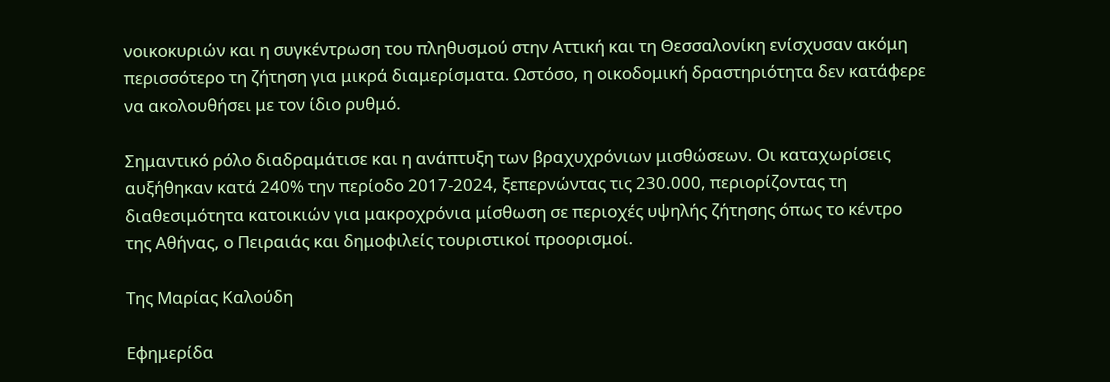νοικοκυριών και η συγκέντρωση του πληθυσμού στην Αττική και τη Θεσσαλονίκη ενίσχυσαν ακόμη περισσότερο τη ζήτηση για μικρά διαμερίσματα. Ωστόσο, η οικοδομική δραστηριότητα δεν κατάφερε να ακολουθήσει με τον ίδιο ρυθμό.

Σημαντικό ρόλο διαδραμάτισε και η ανάπτυξη των βραχυχρόνιων μισθώσεων. Οι καταχωρίσεις αυξήθηκαν κατά 240% την περίοδο 2017-2024, ξεπερνώντας τις 230.000, περιορίζοντας τη διαθεσιμότητα κατοικιών για μακροχρόνια μίσθωση σε περιοχές υψηλής ζήτησης όπως το κέντρο της Αθήνας, ο Πειραιάς και δημοφιλείς τουριστικοί προορισμοί.

Της Μαρίας Καλούδη

Εφημερίδα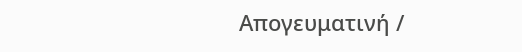Απογευματινή /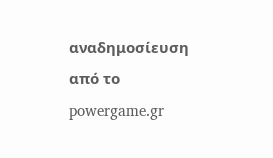αναδημοσίευση από το powergame.gr